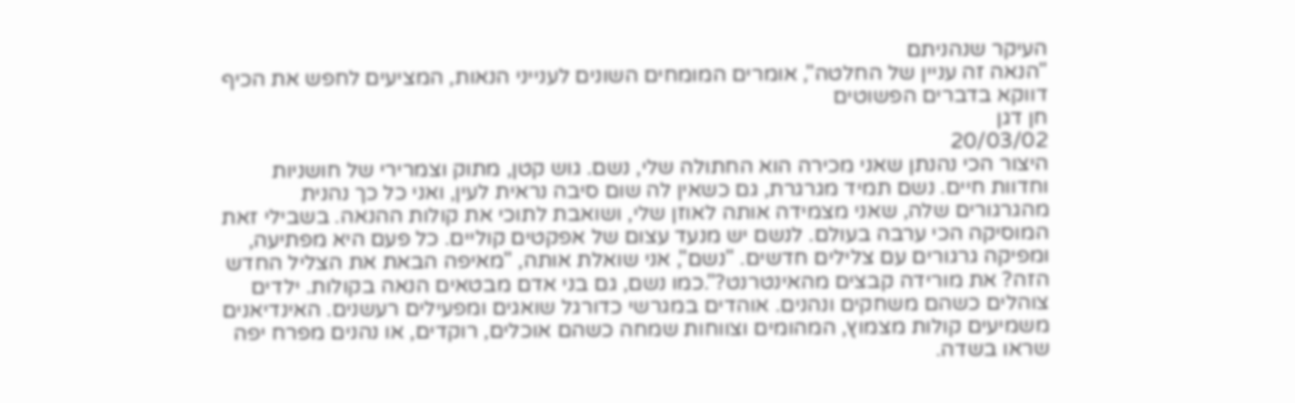העיקר שנהניתם
"הנאה זה עניין של החלטה", אומרים המומחים השונים לענייני הנאות, המציעים לחפש את הכיף דווקא בדברים הפשוטים
חן דגן
20/03/02
היצור הכי נהנתן שאני מכירה הוא החתולה שלי, נשם. גוש קטן, מתוק וצמרירי של חושניות וחדוות חיים. נשם תמיד מגרגרת, גם כשאין לה שום סיבה נראית לעין, ואני כל כך נהנית מהגרגורים שלה, שאני מצמידה אותה לאוזן שלי, ושואבת לתוכי את קולות ההנאה. בשבילי זאת המוסיקה הכי ערבה בעולם. לנשם יש מנעד עצום של אפקטים קוליים. כל פעם היא מפתיעה, ומפיקה גרגורים עם צלילים חדשים. "נשם", אני שואלת אותה, "מאיפה הבאת את הצליל החדש הזה? את מורידה קבצים מהאינטרנט?".כמו נשם, גם בני אדם מבטאים הנאה בקולות. ילדים צוהלים כשהם משחקים ונהנים. אוהדים במגרשי כדורגל שואגים ומפעילים רעשנים. האינדיאנים משמיעים קולות מצמוץ, המהומים וצווחות שמחה כשהם אוכלים, רוקדים, או נהנים מפרח יפה שראו בשדה.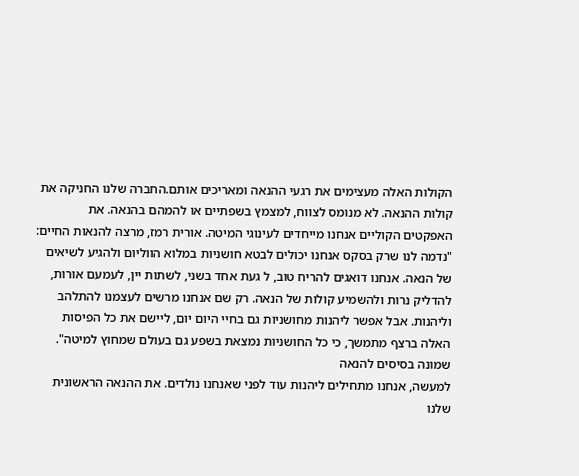הקולות האלה מעצימים את רגעי ההנאה ומאריכים אותם.החברה שלנו החניקה את קולות ההנאה. לא מנומס לצווח, למצמץ בשפתיים או להמהם בהנאה. את האפקטים הקוליים אנחנו מייחדים לעינוגי המיטה. אורית רמז, מרצה להנאות החיים: "נדמה לנו שרק בסקס אנחנו יכולים לבטא חושניות במלוא הווליום ולהגיע לשיאים של הנאה. אנחנו דואגים להריח טוב, ל געת אחד בשני, לשתות יין, לעמעם אורות, להדליק נרות ולהשמיע קולות של הנאה. רק שם אנחנו מרשים לעצמנו להתלהב וליהנות. אבל אפשר ליהנות מחושניות גם בחיי היום יום, ליישם את כל הפיסות האלה ברצף מתמשך, כי כל החושניות נמצאת בשפע גם בעולם שמחוץ למיטה".
שמונה בסיסים להנאה
למעשה, אנחנו מתחילים ליהנות עוד לפני שאנחנו נולדים. את ההנאה הראשונית שלנו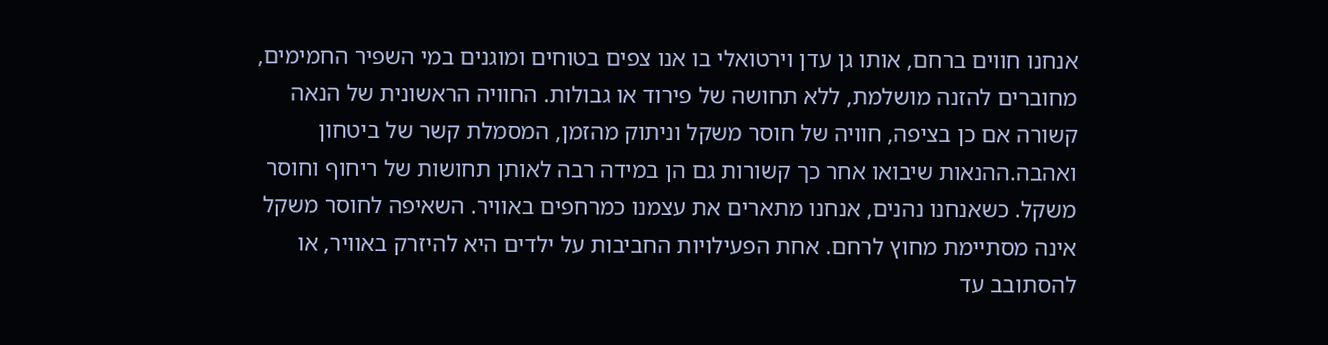אנחנו חווים ברחם, אותו גן עדן וירטואלי בו אנו צפים בטוחים ומוגנים במי השפיר החמימים, מחוברים להזנה מושלמת, ללא תחושה של פירוד או גבולות. החוויה הראשונית של הנאה קשורה אם כן בציפה, חוויה של חוסר משקל וניתוק מהזמן, המסמלת קשר של ביטחון ואהבה.ההנאות שיבואו אחר כך קשורות גם הן במידה רבה לאותן תחושות של ריחוף וחוסר משקל. כשאנחנו נהנים, אנחנו מתארים את עצמנו כמרחפים באוויר. השאיפה לחוסר משקל אינה מסתיימת מחוץ לרחם. אחת הפעילויות החביבות על ילדים היא להיזרק באוויר, או להסתובב עד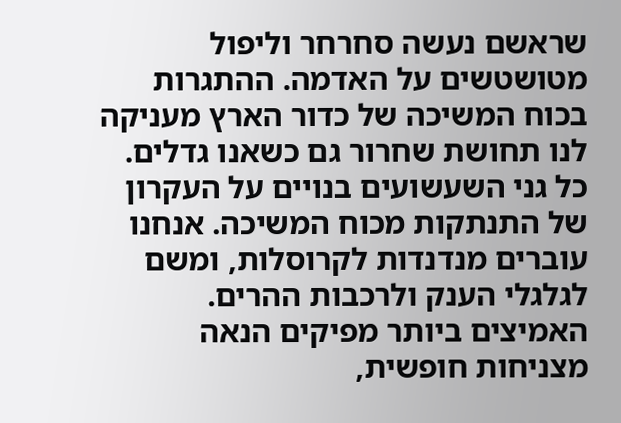שראשם נעשה סחרחר וליפול מטושטשים על האדמה. ההתגרות בכוח המשיכה של כדור הארץ מעניקה לנו תחושת שחרור גם כשאנו גדלים. כל גני השעשועים בנויים על העקרון של התנתקות מכוח המשיכה. אנחנו עוברים מנדנדות לקרוסלות, ומשם לגלגלי הענק ולרכבות ההרים. האמיצים ביותר מפיקים הנאה מצניחות חופשית,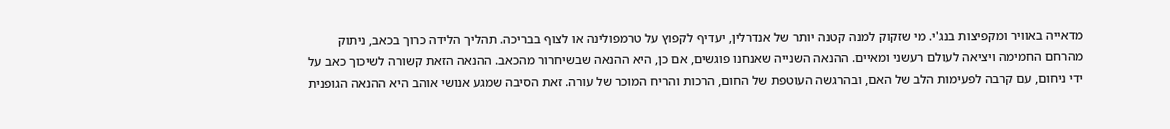מדאייה באוויר ומקפיצות בנג'י. מי שזקוק למנה קטנה יותר של אנדרלין, יעדיף לקפוץ על טרמפולינה או לצוף בבריכה. תהליך הלידה כרוך בכאב, ניתוק מהרחם החמימה ויציאה לעולם רעשני ומאיים. ההנאה השנייה שאנחנו פוגשים, אם כן, היא ההנאה שבשיחרור מהכאב. ההנאה הזאת קשורה לשיכוך כאב על ידי ניחום, עם קרבה לפעימות הלב של האם, ובהרגשה העוטפת של החום, הרכות והריח המוכר של עורה. זאת הסיבה שמגע אנושי אוהב היא ההנאה הגופנית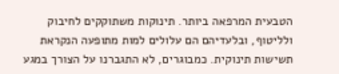הטבעית המרפאה ביותר. תינוקות משתוקקים לחיבוק ולליטוף, ובלעדיהם הם עלולים למות מתופעה הנקראת תשישות תינוקית. כמבוגרים, לא התגברנו על הצורך במגע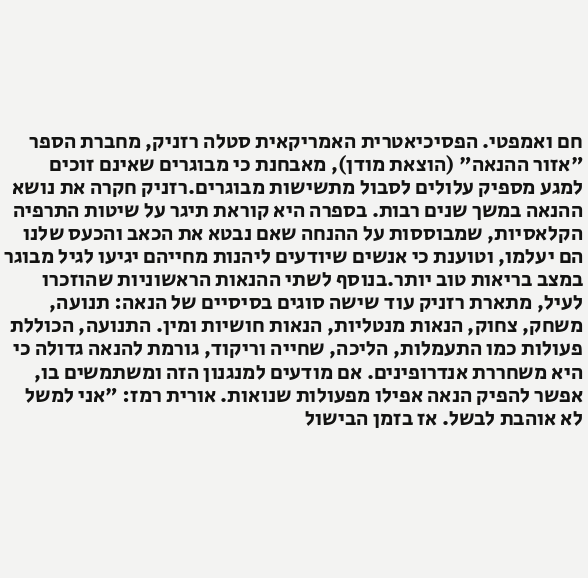חם ואמפטי. הפסיכיאטרית האמריקאית סטלה רזניק, מחברת הספר "אזור ההנאה" (הוצאת מודן), מאבחנת כי מבוגרים שאינם זוכים למגע מספיק עלולים לסבול מתשישות מבוגרים.רזניק חקרה את נושא ההנאה במשך שנים רבות. בספרה היא קוראת תיגר על שיטות התרפיה הקלאסיות, שמבוססות על ההנחה שאם נבטא את הכאב והכעס שלנו  הם יעלמו, וטוענת כי אנשים שיודעים ליהנות מחייהם יגיעו לגיל מבוגר במצב בריאות טוב יותר.בנוסף לשתי ההנאות הראשוניות שהוזכרו לעיל, מתארת רזניק עוד שישה סוגים בסיסיים של הנאה: תנועה, משחק, צחוק, הנאות מנטליות, הנאות חושיות ומין. התנועה, הכוללת פעולות כמו התעמלות, הליכה, שחייה וריקוד, גורמת להנאה גדולה כי היא משחררת אנדרופינים. אם מודעים למנגנון הזה ומשתמשים בו, אפשר להפיק הנאה אפילו מפעולות שנואות. אורית רמז: "אני למשל לא אוהבת לבשל. אז בזמן הבישול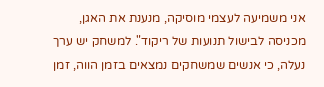אני משמיעה לעצמי מוסיקה, מנענת את האגן, מכניסה לבישול תנועות של ריקוד". למשחק יש ערך נעלה, כי אנשים שמשחקים נמצאים בזמן הווה, זמן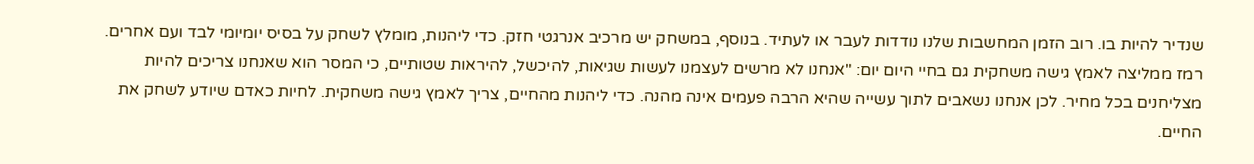שנדיר להיות בו. רוב הזמן המחשבות שלנו נודדות לעבר או לעתיד. בנוסף, במשחק יש מרכיב אנרגטי חזק. כדי ליהנות, מומלץ לשחק על בסיס יומיומי לבד ועם אחרים. רמז ממליצה לאמץ גישה משחקית גם בחיי היום יום: "אנחנו לא מרשים לעצמנו לעשות שגיאות, להיכשל, להיראות שטותיים, כי המסר הוא שאנחנו צריכים להיות מצליחנים בכל מחיר. לכן אנחנו נשאבים לתוך עשייה שהיא הרבה פעמים אינה מהנה. כדי ליהנות מהחיים, צריך לאמץ גישה משחקית. לחיות כאדם שיודע לשחק את החיים.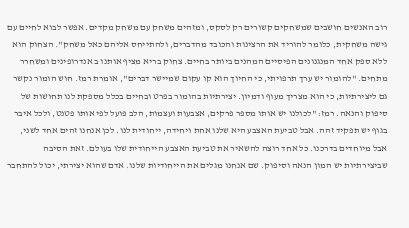רוב האנשים חושבים שמשחקים קשורים רק לסקס, ומזהים משחק עם משחק מקדים. אפשר לבוא לחיים עם גישה משחקית, כלומר להוריד את הרצינות והכובד מהדברים, ולהתייחס אליהם כאל משחק". הצחוק הוא ללא ספק אחד המנגנונים הפיסיים המהנים ביותר בחיים. צחוק בריא מציף אותנו ב אנדרופינים ומשחרר מתחים. "להומור יש ערך תרפויתי, כי החיוך הוא קו עקום שמיישר דברים", אומרת רמז. חוש הומור נקשר גם ליצירתיות, כי הוא מצריך מעוף ודמיון. יצירתיות בהומור בפרט ובחיים בכלל מספקת לנו תחושות של סיפוק והנאה. רמז: "לכולנו יש אותו מספר פרקים, אצבעות ועצמות, הלב פועל לפי אותו פטנט, ולכל איבר בגוף יש תפקיד זהה. אבל טביעת האצבע היא שלנו אחת ויחידה, ייחודית לנו. לכן אנחנו זהים אחד לשני, אבל מיוחדים בדרכנו. כל אחד רוצה להשאיר את טביעת האצבע הייחודית שלו בעולם. זאת הסיבה שביצירתיות יש המון הנאה וסיפוק. שם אנחנו מגלים את הייחודיות שלנו. אדם שהוא יצירתי, יכול להתחבר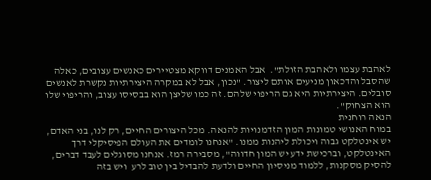לאהבת עצמו ולאהבת הזולת".  אבל האמנים דווקא מצטיירים כאנשים עצובים, כאלה שהסבל והדכאון מניעים אותם ליצור. "נכון, אבל לא במקרה היצירתיות נקשרת לאנשים סובלים. היצירתיות היא גם הריפוי שלהם. זה כמו שליצן הוא בבסיסו עצוב, והריפוי שלו הוא הצחוק".
הנאה רוחנית
במוח האנושי טמונות המון הזדמנויות להנאה. מכל היצורים החיים, רק לנו, בני האדם, יש אינטלקט גבוה ויכולת ליהנות ממנו. "אנחנו לומדים את העולם הפיסיקלי דרך האינטלקט, וברכישת ידע יש המון חדווה", מסבירה רמז. אנחנו מסוגלים לעבד דברים, להסיק מסקנות, ללמוד מניסיון החיים ולדעת להבדיל בין טוב לרע  ויש בזה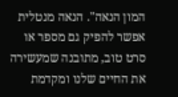המון הנאה". הנאה מנטלית אפשר להפיק גם מספר או סרט טוב, מתובנה שמעשירה את החיים שלנו ומקדמת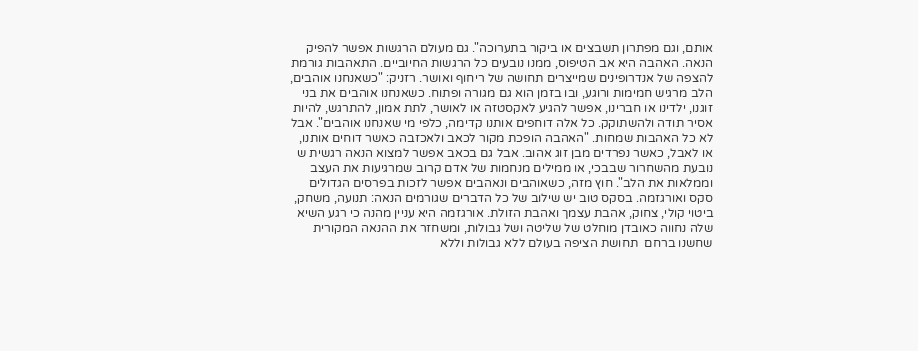אותם, וגם מפתרון תשבצים או ביקור בתערוכה". גם מעולם הרגשות אפשר להפיק הנאה. האהבה היא אב הטיפוס, ממנו נובעים כל הרגשות החיוביים. התאהבות גורמת להצפה של אנדרופינים שמייצרים תחושה של ריחוף ואושר. רזניק: "כשאנחנו אוהבים, הלב מרגיש חמימות ורוגע, ובו בזמן הוא גם מגורה ופתוח. כשאנחנו אוהבים את בני זוגנו, ילדינו או חברינו, אפשר להגיע לאקסטזה או לאושר, לתת אמון, להתרגש, להיות אסיר תודה ולהשתוקק. כל אלה דוחפים אותנו קדימה, כלפי מי שאנחנו אוהבים". אבל לא כל האהבות שמחות. "האהבה הופכת מקור לכאב ולאכזבה כאשר דוחים אותנו, או לאבל, כאשר נפרדים מבן זוג אהוב. אבל גם בכאב אפשר למצוא הנאה רגשית ש נובעת מהשחרור שבבכי, או ממילים מנחמות של אדם קרוב שמרגיעות את העצב וממלאות את הלב". חוץ מזה, כשאוהבים ונאהבים אפשר לזכות בפרסים הגדולים  סקס ואורגזמה. בסקס טוב יש שילוב של כל הדברים שגורמים הנאה: תנועה, משחק, ביטוי קולי, צחוק, אהבת עצמך ואהבת הזולת. אורגזמה היא עניין מהנה כי רגע השיא שלה נחווה כאובדן מוחלט של שליטה ושל גבולות, ומשחזר את ההנאה המקורית שחשנו ברחם  תחושת הציפה בעולם ללא גבולות וללא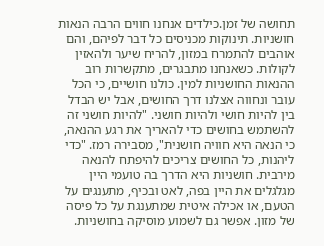תחושה של זמן.כילדים אנחנו חווים הרבה הנאות חושניות. תינוקות מכניסים כל דבר לפיהם, והם אוהבים להתמרח במזון, להריח שיער ולהאזין לקולות. כשאנחנו מתבגרים, מתקשרות רוב ההנאות החושניות למין. כולנו חושיים, כי הכל עובר ונחווה אצלנו דרך החושים, אבל יש הבדל בין להיות חושי ולהיות חושני. "להיות חושני זה להשתמש בחושים כדי להאריך את רגע ההנאה, כי הנאה היא חוויה חושנית", מסבירה רמז. "כדי ליהנות, כל החושים צריכים להיפתח להנאה מירבית. חושניות היא הדרך בה טועמי היין מגלגלים את היין בפה, לאט ובכיף, מתענגים על הטעם, או אכילה איטית שמתענגת על כל פיסה של מזון. אפשר גם לשמוע מוסיקה בחושניות.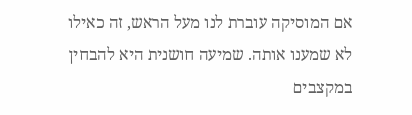אם המוסיקה עוברת לנו מעל הראש, זה כאילו לא שמענו אותה. שמיעה חושנית היא להבחין במקצבים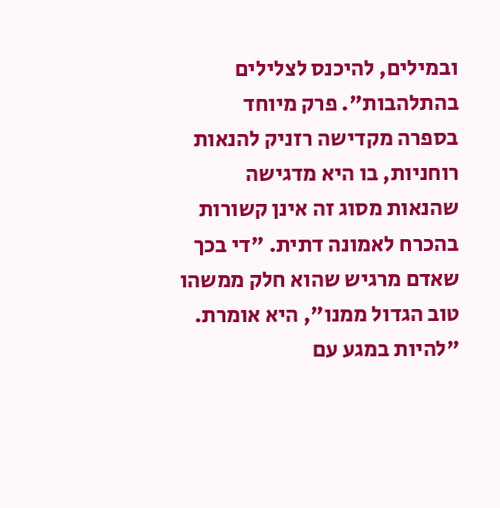ובמילים, להיכנס לצלילים בהתלהבות". פרק מיוחד בספרה מקדישה רזניק להנאות רוחניות, בו היא מדגישה שהנאות מסוג זה אינן קשורות בהכרח לאמונה דתית. "די בכך שאדם מרגיש שהוא חלק ממשהו טוב הגדול ממנו", היא אומרת. "להיות במגע עם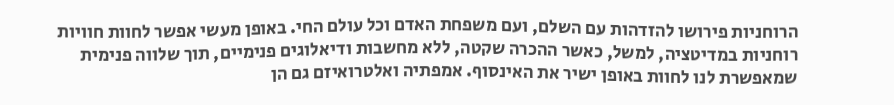הרוחניות פירושו להזדהות עם השלם, ועם משפחת האדם וכל עולם החי. באופן מעשי אפשר לחוות חוויות רוחניות במדיטציה, למשל, כאשר ההכרה שקטה, ללא מחשבות ודיאלוגים פנימיים, תוך שלווה פנימית שמאפשרת לנו לחוות באופן ישיר את האינסוף. אמפתיה ואלטרואיזם גם הן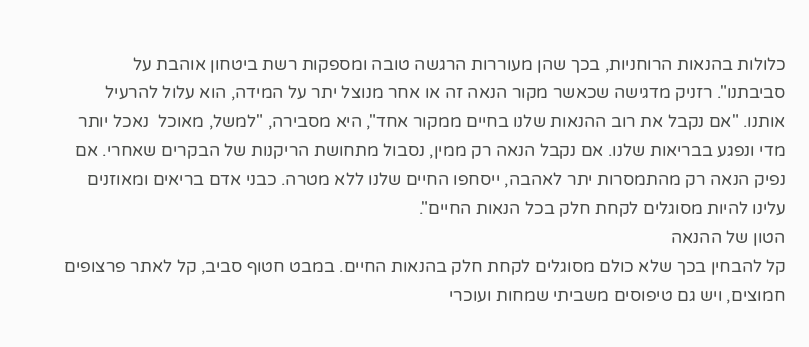כלולות בהנאות הרוחניות, בכך שהן מעוררות הרגשה טובה ומספקות רשת ביטחון אוהבת על סביבתנו". רזניק מדגישה שכאשר מקור הנאה זה או אחר מנוצל יתר על המידה, הוא עלול להרעיל אותנו. "אם נקבל את רוב ההנאות שלנו בחיים ממקור אחד", היא מסבירה, "למשל, מאוכל  נאכל יותר מדי ונפגע בבריאות שלנו. אם נקבל הנאה רק ממין, נסבול מתחושת הריקנות של הבקרים שאחרי. אם נפיק הנאה רק מהתמסרות יתר לאהבה, ייסחפו החיים שלנו ללא מטרה. כבני אדם בריאים ומאוזנים עלינו להיות מסוגלים לקחת חלק בכל הנאות החיים".
הטון של ההנאה
קל להבחין בכך שלא כולם מסוגלים לקחת חלק בהנאות החיים. במבט חטוף סביב, קל לאתר פרצופים חמוצים, ויש גם טיפוסים משביתי שמחות ועוכרי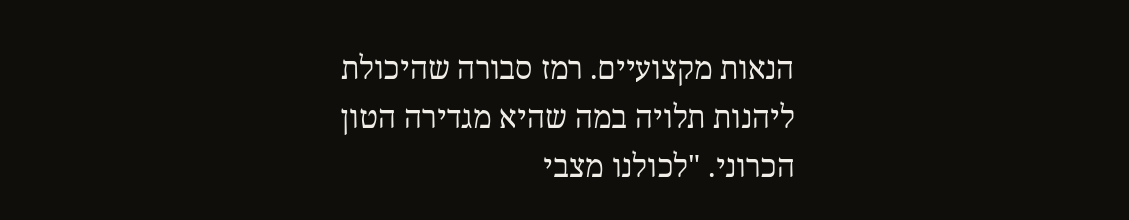הנאות מקצועיים. רמז סבורה שהיכולת ליהנות תלויה במה שהיא מגדירה הטון הכרוני. "לכולנו מצבי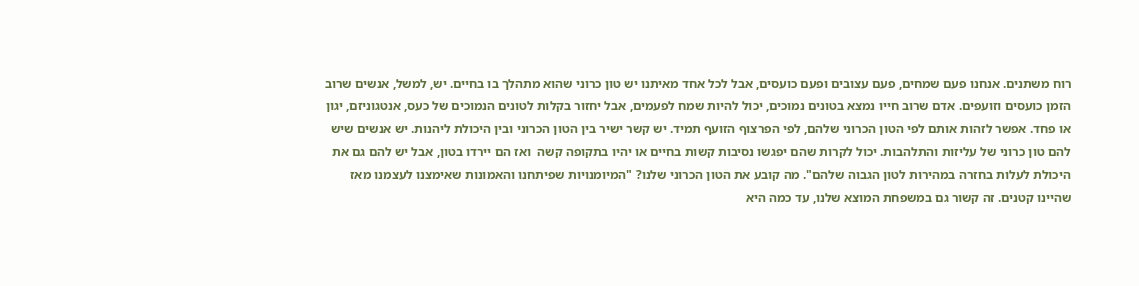רוח משתנים. אנחנו פעם שמחים, פעם עצובים ופעם כועסים, אבל לכל אחד מאיתנו יש טון כרוני שהוא מתהלך בו בחיים. יש, למשל, אנשים שרוב הזמן כועסים וזועפים. אדם שרוב חייו נמצא בטונים נמוכים, יכול להיות שמח לפעמים, אבל יחזור בקלות לטונים הנמוכים של כעס, אנטגוניזם, יגון או פחד. אפשר לזהות אותם לפי הטון הכרוני שלהם, לפי הפרצוף הזועף תמיד. יש קשר ישיר בין הטון הכרוני ובין היכולת ליהנות. יש אנשים שיש להם טון כרוני של עליזות והתלהבות. יכול לקרות שהם יפגשו נסיבות קשות בחיים או יהיו בתקופה קשה  ואז הם יירדו בטון, אבל יש להם גם את היכולת לעלות בחזרה במהירות לטון הגבוה שלהם". מה קובע את הטון הכרוני שלנו? "המיומנויות שפיתחנו והאמונות שאימצנו לעצמנו מאז שהיינו קטנים. זה קשור גם במשפחת המוצא שלנו, עד כמה היא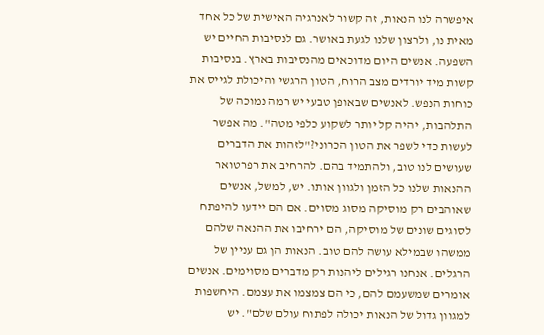איפשרה לנו הנאות, זה קשור לאנרגיה האישית של כל אחד מאית נו, ולרצון שלנו לגעת באושר. גם לנסיבות החיים יש השפעה. אנשים היום מדוכאים מהנסיבות בארץ. בנסיבות קשות מיד יורדים מצב הרוח, הטון הרגשי והיכולת לגייס את כוחות הנפש. לאנשים שבאופן טבעי יש רמה נמוכה של התלהבות, יהיה קל יותר לשקוע כלפי מטה". מה אפשר לעשות כדי לשפר את הטון הכרוני?"לזהות את הדברים שעושים לנו טוב, ולהתמיד בהם. להרחיב את רפרטואר ההנאות שלנו כל הזמן ולגוון אותו. יש, למשל, אנשים שאוהבים רק מוסיקה מסוג מסוים. אם הם יידעו להיפתח לסוגים שונים של מוסיקה, הם ירחיבו את ההנאה שלהם ממשהו שבמילא עושה להם טוב. הנאות הן גם עניין של הרגלים. אנחנו רגילים ליהנות רק מדברים מסוימים. אנשים אומרים שמשעמם להם, כי הם צמצמו את עצמם. היחשפות למגוון גדול של הנאות יכולה לפתוח עולם שלם". יש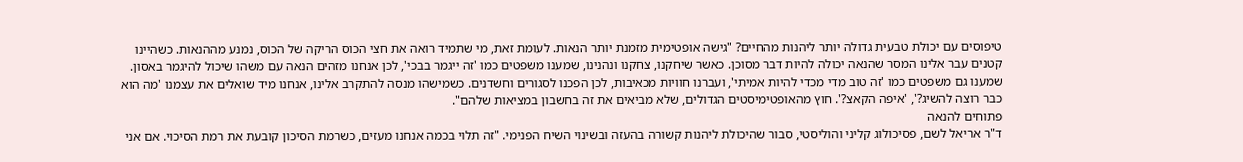טיפוסים עם יכולת טבעית גדולה יותר ליהנות מהחיים? "גישה אופטימית מזמנת יותר הנאות. לעומת זאת, מי שתמיד רואה את חצי הכוס הריקה של הכוס, נמנע מההנאות. כשהיינו קטנים עבר אלינו המסר שהנאה יכולה להיות דבר מסוכן. כאשר שיחקנו, צחקנו ונהנינו, שמענו משפטים כמו 'זה ייגמר בבכי', לכן אנחנו מזהים הנאה עם משהו שיכול להיגמר באסון. שמענו גם משפטים כמו 'זה טוב מדי מכדי להיות אמיתי', ועברנו חוויות מכאיבות, לכן הפכנו לסגורים וחשדנים. כשמישהו מנסה להתקרב אלינו, אנחנו מיד שואלים את עצמנו 'מה הוא כבר רוצה להשיג?', 'איפה הקאצ?'. חוץ מהאופטימיסטים הגדולים, שלא מביאים את זה בחשבון במציאות שלהם".
פתוחים להנאה
ד"ר אריאל לשם, פסיכולוג קליני והוליסטי, סבור שהיכולת ליהנות קשורה בהעזה ובשינוי השיח הפנימי. "זה תלוי בכמה אנחנו מעזים, כשרמת הסיכון קובעת את רמת הסיכוי. אם אני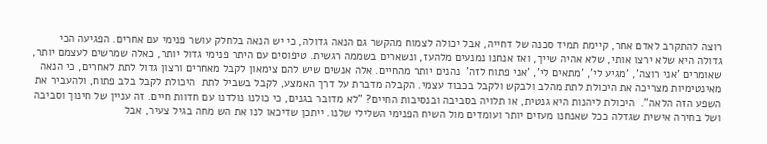רוצה להתקרב לאדם אחר, קיימת תמיד סכנה של דחייה, אבל יכולה לצמוח מהקשר גם הנאה גדולה, כי יש הנאה בלחלק עושר פנימי עם אחרים. הפגיעה הכי גדולה היא שלא ירצו אותי, שלא אהיה שייך, ואז אנחנו נמנעים מלהעז, ונשארים בשממה רגשית. טיפוסים עם היתר פנימי גדול יותר, כאלה שמרשים לעצמם יותר, שאומרים 'אני רוצה', 'מגיע לי', 'מתאים לי', 'אני פתוח לזה'  נהנים יותר מהחיים. אלה אנשים שיש להם צימאון לקבל מאחרים ורצון גדול לתת לאחרים, כי הנאה מאינטימיות מצריכה את היכולת לתת מהלב ולבקש ולקבל בכבוד עצמי. הקבלה מדברת על דרך האמצע, לקבל בשביל לתת  היכולת לקבל בלב פתוח, ולהעביר את השפע הזה הלאה".  היכולת ליהנות היא גנטית, או תלויה בסביבה ובנסיבות החיים? "לא מדובר בגנים, כי כולנו נולדנו עם חדוות חיים. זה עניין של חינוך וסביבה ושל בחירה אישית שגדלה ככל שאנחנו מעזים יותר ועומדים מול השיח הפנימי השלילי שלנו. ייתכן שדיכאו לנו את הש מחה בגיל צעיר, אבל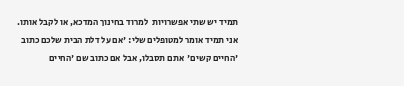תמיד יש שתי אפשרויות  למרוד בחינוך המדכא, או לקבל אותו. אני תמיד אומר למטופלים שלי: 'אם על דלת הבית שלכם כתוב 'החיים קשים'  אתם תסבלו, אבל אם כתוב שם 'החיים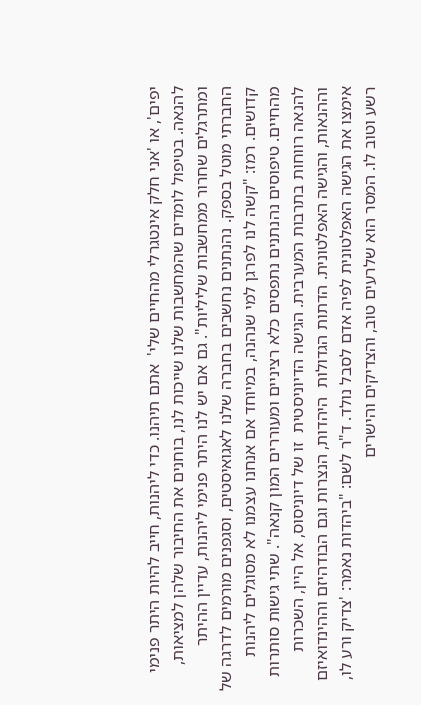יפים', או 'אני חלק אינטגרלי מהחיים שלי'  אתם תיהנו. כדי ליהנות, חייב להיות היתר פנימי להנאה. בטיפול לומדים שהמחשבות שלנו שייכות לנו, בוחנים את החיבור שלהן למציאות, ומתרגלים שחרור ממחשבות שליליות". גם אם יש לנו היתר פנימי ליהנות, עדיין ההיתר החברתי מוטל בספק. נהנתנים נחשבים בחברה שלנו לאגואיסטים, וסגפנים מורמים לדרגה של קדושים. רמז: "קשה לנו לפרגן למי שנהנה, במיוחד אם אנחנו עצמנו לא מסוגלים ליהנות מהחיים. טיפוסים נהנתנים נתפסים כלא רציניים ומעוררים המון קנאה". שתי גישות סותרות להנאה רווחות בתרבות המערבית. הגישה הדיוניסטית  זו של דיוניסוס, אל היין, השכרות וההנאות, והגישה האפלטונית. הדתות הגדולות  היהדות, הנצרות וגם הבודהיזם וההינדואיזם  אימצו את הגישה האפלטונית לפיה אדם לסבל נולד. ד"ר לשם: "ביהדות נאמר: 'צדיק ורע לו, רשע וטוב לו. המסר הוא שלרעים טוב, והצדיקים והישרים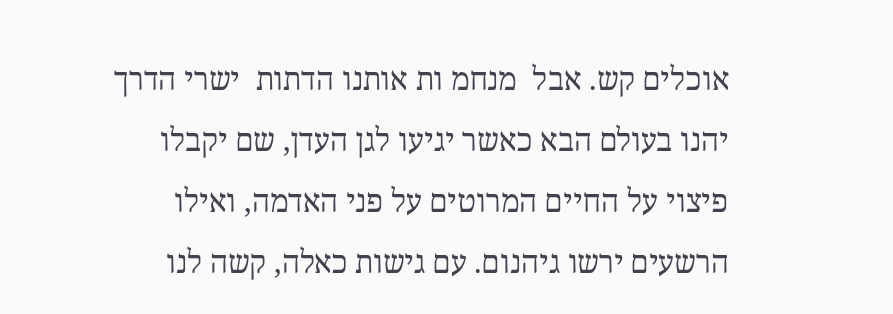אוכלים קש. אבל  מנחמ ות אותנו הדתות  ישרי הדרך יהנו בעולם הבא כאשר יגיעו לגן העדן, שם יקבלו פיצוי על החיים המרוטים על פני האדמה, ואילו הרשעים ירשו גיהנום. עם גישות כאלה, קשה לנו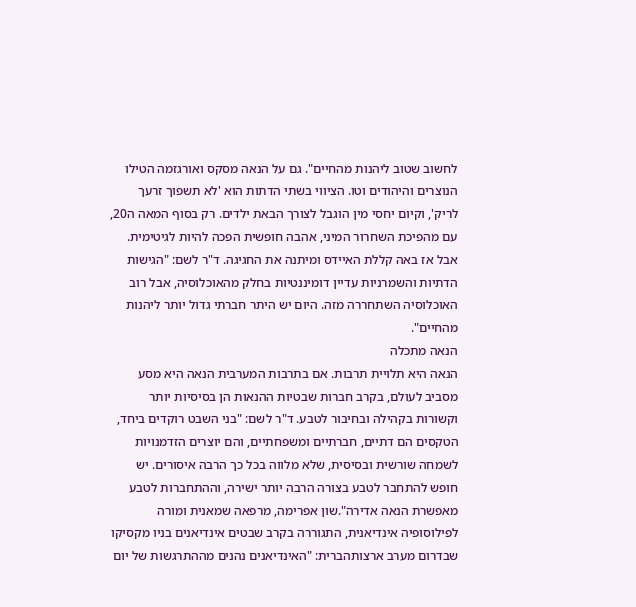לחשוב שטוב ליהנות מהחיים". גם על הנאה מסקס ואורגזמה הטילו הנוצרים והיהודים וטו. הציווי בשתי הדתות הוא 'לא תשפוך זרעך לריק', וקיום יחסי מין הוגבל לצורך הבאת ילדים. רק בסוף המאה ה20, עם מהפיכת השחרור המיני, אהבה חופשית הפכה להיות לגיטימית. אבל אז באה קללת האיידס ומיתנה את החגיגה. ד"ר לשם: "הגישות הדתיות והשמרניות עדיין דומיננטיות בחלק מהאוכלוסיה, אבל רוב האוכלוסיה השתחררה מזה. היום יש היתר חברתי גדול יותר ליהנות מהחיים".
הנאה מתכלה
הנאה היא תלויית תרבות. אם בתרבות המערבית הנאה היא מסע מסביב לעולם, בקרב חברות שבטיות ההנאות הן בסיסיות יותר וקשורות בקהילה ובחיבור לטבע. ד"ר לשם: "בני השבט רוקדים ביחד, הטקסים הם דתיים, חברתיים ומשפחתיים, והם יוצרים הזדמנויות לשמחה שורשית ובסיסית, שלא מלווה בכל כך הרבה איסורים. יש חופש להתחבר לטבע בצורה הרבה יותר ישירה, וההתחברות לטבע מאפשרת הנאה אדירה".שון אפרימה, מרפאה שמאנית ומורה לפילוסופיה אינדיאנית, התגוררה בקרב שבטים אינדיאנים בניו מקסיקו שבדרום מערב ארצותהברית: "האינדיאנים נהנים מההתרגשות של יום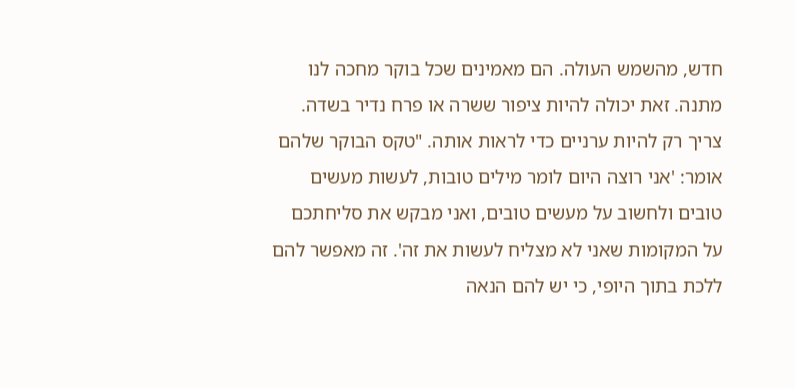חדש, מהשמש העולה. הם מאמינים שכל בוקר מחכה לנו מתנה. זאת יכולה להיות ציפור ששרה או פרח נדיר בשדה. צריך רק להיות ערניים כדי לראות אותה. "טקס הבוקר שלהם אומר: 'אני רוצה היום לומר מילים טובות, לעשות מעשים טובים ולחשוב על מעשים טובים, ואני מבקש את סליחתכם על המקומות שאני לא מצליח לעשות את זה'. זה מאפשר להם ללכת בתוך היופי, כי יש להם הנאה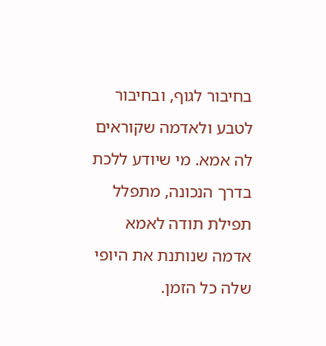בחיבור לגוף, ובחיבור לטבע ולאדמה שקוראים לה אמא. מי שיודע ללכת בדרך הנכונה, מתפלל תפילת תודה לאמא אדמה שנותנת את היופי שלה כל הזמן.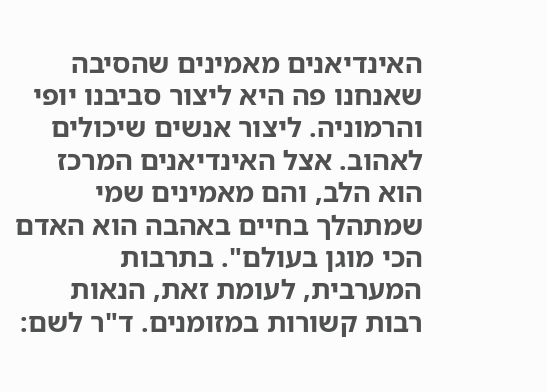האינדיאנים מאמינים שהסיבה שאנחנו פה היא ליצור סביבנו יופי והרמוניה. ליצור אנשים שיכולים לאהוב. אצל האינדיאנים המרכז הוא הלב, והם מאמינים שמי שמתהלך בחיים באהבה הוא האדם הכי מוגן בעולם". בתרבות המערבית, לעומת זאת, הנאות רבות קשורות במזומנים. ד"ר לשם: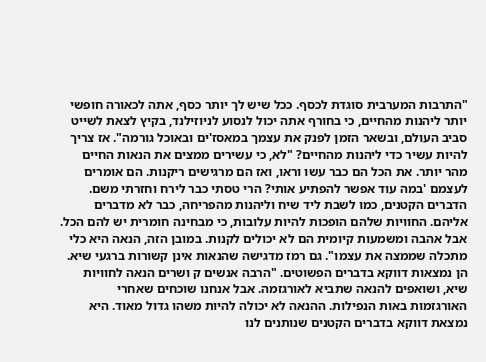"התרבות המערבית סוגדת לכסף. ככל שיש לך יותר כסף, אתה לכאורה חופשי יותר ליהנות מהחיים, כי בחורף אתה יכול לנסוע לניוזילנד, בקיץ לצאת לשייט סביב העולם, ובשאר הזמן לפנק את עצמך במאסז'ים ובאוכל גורמה". אז צריך להיות עשיר כדי ליהנות מהחיים? "לא, כי עשירים ממצים את הנאות החיים מהר יותר. את הכל הם כבר עשו וראו, ואז הם מרגישים ריקנות. הם אומרים לעצמם 'במה עוד אפשר להפתיע אותי? הרי טסתי כבר לירח וחזרתי משם. הדברים הקטנים, כמו לשבת ליד שיח וליהנות מהפריחה, כבר לא מדברים אליהם. החוויות שלהם הופכות להיות עלובות, כי מבחינה חומרית יש להם הכל. אבל אהבה ומשמעות קיומית הם לא יכולים לקנות. במובן הזה, הנאה היא כלי מתכלה שממצה את עצמו". גם רמז מדגישה שהנאות אינן קשורות ברגעי שיא. הן נמצאות דווקא בדברים הפשוטים. "הרבה אנשים ק ושרים הנאה לחוויות שיא, ושואפים להנאה שתביא לאורגזמה. אבל אנחנו שוכחים שאחרי האורגזמות באות הנפילות. ההנאה לא יכולה להיות משהו גדול מאוד. היא נמצאת דווקא בדברים הקטנים שנותנים לנו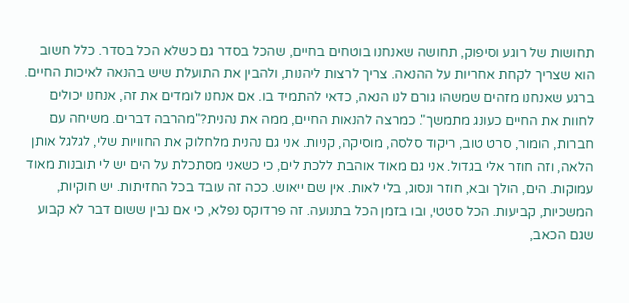תחושות של רוגע וסיפוק, תחושה שאנחנו בוטחים בחיים, שהכל בסדר גם כשלא הכל בסדר. כלל חשוב הוא שצריך לקחת אחריות על ההנאה. צריך לרצות ליהנות, ולהבין את התועלת שיש בהנאה לאיכות החיים. ברגע שאנחנו מזהים שמשהו גורם לנו הנאה, כדאי להתמיד בו. אם אנחנו לומדים את זה, אנחנו יכולים לחוות את החיים כעונג מתמשך". כמרצה להנאות החיים, ממה את נהנית?"מהרבה דברים. משיחה עם חברות, הומור, סרט טוב, ריקוד סלסה, מוסיקה, קניות. אני גם נהנית מלחלוק את החוויות שלי, לגלגל אותן הלאה, וזה חוזר אלי בגדול. אני גם מאוד אוהבת ללכת לים, כי כשאני מסתכלת על הים יש לי תובנות מאוד עמוקות. הים, הולך ובא, חוזר ונסוג, בלי לאות. אין שם ייאוש. ככה זה עובד בכל החזיתות. יש חוקיות, המשכיות, קביעות. הכל סטטי, ובו בזמן הכל בתנועה. זה פרדוקס נפלא, כי אם נבין ששום דבר לא קבוע  שגם הכאב,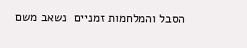הסבל והמלחמות זמניים  נשאב משם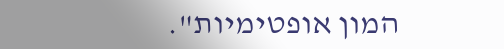המון אופטימיות".